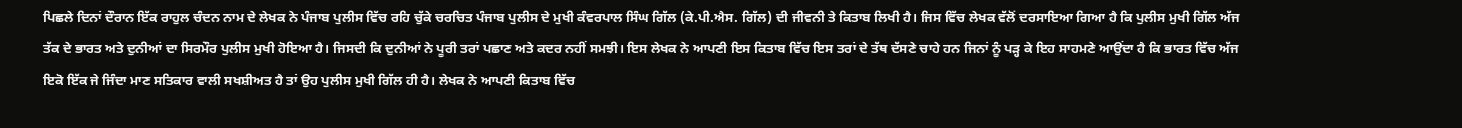ਪਿਛਲੇ ਦਿਨਾਂ ਦੌਰਾਨ ਇੱਕ ਰਾਹੁਲ ਚੰਦਨ ਨਾਮ ਦੇ ਲੇਖਕ ਨੇ ਪੰਜਾਬ ਪੁਲੀਸ ਵਿੱਚ ਰਹਿ ਚੁੱਕੇ ਚਰਚਿਤ ਪੰਜਾਬ ਪੁਲੀਸ ਦੇ ਮੁਖੀ ਕੰਵਰਪਾਲ ਸਿੰਘ ਗਿੱਲ (ਕੇ.ਪੀ.ਐਸ. ਗਿੱਲ) ਦੀ ਜੀਵਨੀ ਤੇ ਕਿਤਾਬ ਲਿਖੀ ਹੈ। ਜਿਸ ਵਿੱਚ ਲੇਖਕ ਵੱਲੋਂ ਦਰਸਾਇਆ ਗਿਆ ਹੈ ਕਿ ਪੁਲੀਸ ਮੁਖੀ ਗਿੱਲ ਅੱਜ ਤੱਕ ਦੇ ਭਾਰਤ ਅਤੇ ਦੁਨੀਆਂ ਦਾ ਸਿਰਮੌਰ ਪੁਲੀਸ ਮੁਖੀ ਹੋਇਆ ਹੈ। ਜਿਸਦੀ ਕਿ ਦੁਨੀਆਂ ਨੇ ਪੂਰੀ ਤਰਾਂ ਪਛਾਣ ਅਤੇ ਕਦਰ ਨਹੀਂ ਸਮਝੀ। ਇਸ ਲੇਖਕ ਨੇ ਆਪਣੀ ਇਸ ਕਿਤਾਬ ਵਿੱਚ ਇਸ ਤਰਾਂ ਦੇ ਤੱਥ ਦੱਸਣੇ ਚਾਹੇ ਹਨ ਜਿਨਾਂ ਨੂੰ ਪੜ੍ਹ ਕੇ ਇਹ ਸਾਹਮਣੇ ਆਉਂਦਾ ਹੈ ਕਿ ਭਾਰਤ ਵਿੱਚ ਅੱਜ ਇਕੋ ਇੱਕ ਜੇ ਜਿੰਦਾ ਮਾਣ ਸਤਿਕਾਰ ਵਾਲੀ ਸਖਸ਼ੀਅਤ ਹੈ ਤਾਂ ਉਹ ਪੁਲੀਸ ਮੁਖੀ ਗਿੱਲ ਹੀ ਹੈ। ਲੇਖਕ ਨੇ ਆਪਣੀ ਕਿਤਾਬ ਵਿੱਚ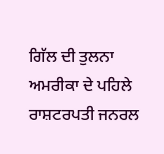ਗਿੱਲ ਦੀ ਤੁਲਨਾ ਅਮਰੀਕਾ ਦੇ ਪਹਿਲੇ ਰਾਸ਼ਟਰਪਤੀ ਜਨਰਲ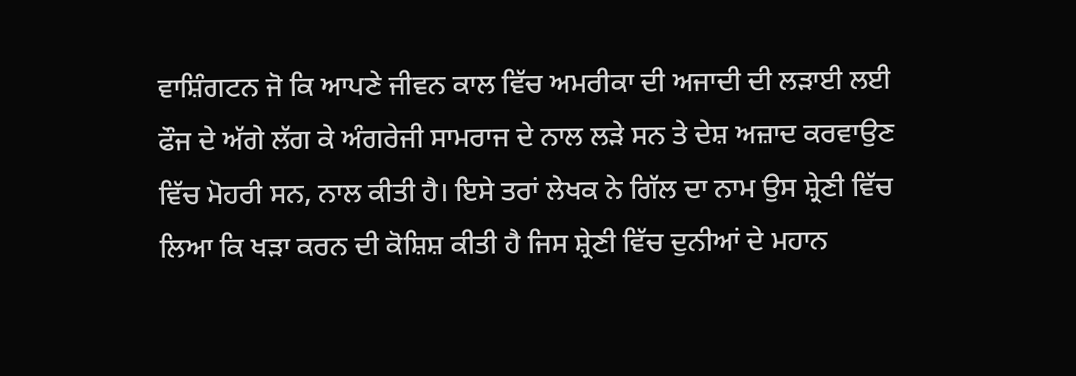ਵਾਸ਼ਿੰਗਟਨ ਜੋ ਕਿ ਆਪਣੇ ਜੀਵਨ ਕਾਲ ਵਿੱਚ ਅਮਰੀਕਾ ਦੀ ਅਜਾਦੀ ਦੀ ਲੜਾਈ ਲਈ ਫੌਜ ਦੇ ਅੱਗੇ ਲੱਗ ਕੇ ਅੰਗਰੇਜੀ ਸਾਮਰਾਜ ਦੇ ਨਾਲ ਲੜੇ ਸਨ ਤੇ ਦੇਸ਼ ਅਜ਼ਾਦ ਕਰਵਾਉਣ ਵਿੱਚ ਮੋਹਰੀ ਸਨ, ਨਾਲ ਕੀਤੀ ਹੈ। ਇਸੇ ਤਰਾਂ ਲੇਖਕ ਨੇ ਗਿੱਲ ਦਾ ਨਾਮ ਉਸ ਸ਼੍ਰੇਣੀ ਵਿੱਚ ਲਿਆ ਕਿ ਖੜਾ ਕਰਨ ਦੀ ਕੋਸ਼ਿਸ਼ ਕੀਤੀ ਹੈ ਜਿਸ ਸ਼੍ਰੇਣੀ ਵਿੱਚ ਦੁਨੀਆਂ ਦੇ ਮਹਾਨ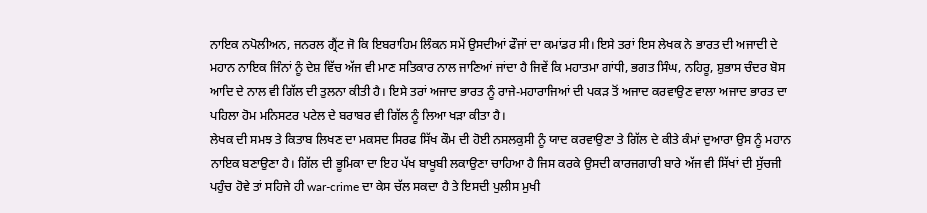ਨਾਇਕ ਨਪੋਲੀਅਨ, ਜਨਰਲ ਗ੍ਰੈਂਟ ਜੋ ਕਿ ਇਬਰਾਹਿਮ ਲਿੰਕਨ ਸਮੇਂ ਉਸਦੀਆਂ ਫੌਜਾਂ ਦਾ ਕਮਾਂਡਰ ਸੀ। ਇਸੇ ਤਰਾਂ ਇਸ ਲੇਖਕ ਨੇ ਭਾਰਤ ਦੀ ਅਜਾਦੀ ਦੇ ਮਹਾਨ ਨਾਇਕ ਜਿੰਨਾਂ ਨੂੰ ਦੇਸ਼ ਵਿੱਚ ਅੱਜ ਵੀ ਮਾਣ ਸਤਿਕਾਰ ਨਾਲ ਜਾਣਿਆਂ ਜਾਂਦਾ ਹੈ ਜਿਵੇਂ ਕਿ ਮਹਾਤਮਾ ਗਾਂਧੀ, ਭਗਤ ਸਿੰਘ, ਨਹਿਰੂ, ਸ਼ੁਭਾਸ ਚੰਦਰ ਬੋਸ ਆਦਿ ਦੇ ਨਾਲ ਵੀ ਗਿੱਲ ਦੀ ਤੁਲਨਾ ਕੀਤੀ ਹੈ। ਇਸੇ ਤਰਾਂ ਅਜਾਦ ਭਾਰਤ ਨੂੰ ਰਾਜੇ-ਮਹਾਰਾਜਿਆਂ ਦੀ ਪਕੜ ਤੋਂ ਅਜਾਦ ਕਰਵਾਉਣ ਵਾਲਾ ਅਜਾਦ ਭਾਰਤ ਦਾ ਪਹਿਲਾ ਹੋਮ ਮਨਿਸਟਰ ਪਟੇਲ ਦੇ ਬਰਾਬਰ ਵੀ ਗਿੱਲ ਨੂੰ ਲਿਆ ਖੜਾ ਕੀਤਾ ਹੈ।
ਲੇਖਕ ਦੀ ਸਮਝ ਤੇ ਕਿਤਾਬ ਲਿਖਣ ਦਾ ਮਕਸਦ ਸਿਰਫ ਸਿੱਖ ਕੌਮ ਦੀ ਹੋਈ ਨਸਲਕੁਸੀ ਨੂੰ ਯਾਦ ਕਰਵਾਉਣਾ ਤੇ ਗਿੱਲ ਦੇ ਕੀਤੇ ਕੰਮਾਂ ਦੁਆਰਾ ਉਸ ਨੂੰ ਮਹਾਨ ਨਾਇਕ ਬਣਾਉਣਾ ਹੈ। ਗਿੱਲ ਦੀ ਭੂਮਿਕਾ ਦਾ ਇਹ ਪੱਖ ਬਾਖੂਬੀ ਲਕਾਉਣਾ ਚਾਹਿਆ ਹੈ ਜਿਸ ਕਰਕੇ ਉਸਦੀ ਕਾਰਜਗਾਰੀ ਬਾਰੇ ਅੱਜ ਵੀ ਸਿੱਖਾਂ ਦੀ ਸੁੱਚਜੀ ਪਹੁੰਚ ਹੋਵੇ ਤਾਂ ਸਹਿਜੇ ਹੀ war-crime ਦਾ ਕੇਸ ਚੱਲ ਸਕਦਾ ਹੈ ਤੇ ਇਸਦੀ ਪੁਲੀਸ ਮੁਖੀ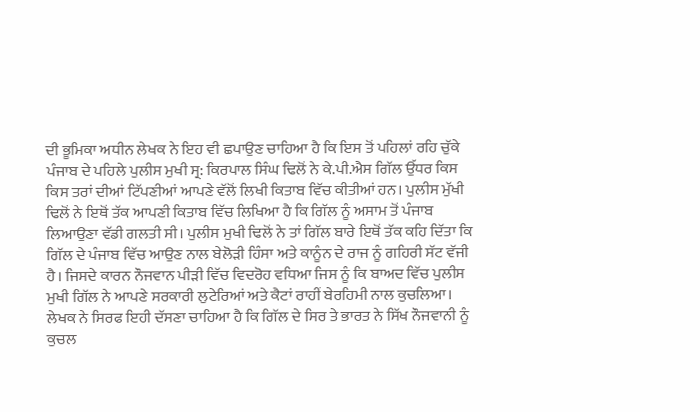ਦੀ ਭੂਮਿਕਾ ਅਧੀਨ ਲੇਖਕ ਨੇ ਇਹ ਵੀ ਛਪਾਉਣ ਚਾਹਿਆ ਹੈ ਕਿ ਇਸ ਤੋਂ ਪਹਿਲਾਂ ਰਹਿ ਚੁੱਕੇ ਪੰਜਾਬ ਦੇ ਪਹਿਲੇ ਪੁਲੀਸ ਮੁਖੀ ਸ੍ਰ: ਕਿਰਪਾਲ ਸਿੰਘ ਢਿਲੋਂ ਨੇ ਕੇ.ਪੀ.ਐਸ ਗਿੱਲ ਉੱਧਰ ਕਿਸ ਕਿਸ ਤਰਾਂ ਦੀਆਂ ਟਿੱਪਣੀਆਂ ਆਪਣੇ ਵੱਲੋਂ ਲਿਖੀ ਕਿਤਾਬ ਵਿੱਚ ਕੀਤੀਆਂ ਹਨ। ਪੁਲੀਸ ਮੁੱਖੀ ਢਿਲੋਂ ਨੇ ਇਥੋਂ ਤੱਕ ਆਪਣੀ ਕਿਤਾਬ ਵਿੱਚ ਲਿਖਿਆ ਹੈ ਕਿ ਗਿੱਲ ਨੂੰ ਅਸਾਮ ਤੋਂ ਪੰਜਾਬ ਲਿਆਉਣਾ ਵੱਡੀ ਗਲਤੀ ਸੀ। ਪੁਲੀਸ ਮੁਖੀ ਢਿਲੋਂ ਨੇ ਤਾਂ ਗਿੱਲ ਬਾਰੇ ਇਥੋਂ ਤੱਕ ਕਹਿ ਦਿੱਤਾ ਕਿ ਗਿੱਲ ਦੇ ਪੰਜਾਬ ਵਿੱਚ ਆਉਣ ਨਾਲ ਬੇਲੋੜੀ ਹਿੰਸਾ ਅਤੇ ਕਾਨੂੰਨ ਦੇ ਰਾਜ ਨੂੰ ਗਹਿਰੀ ਸੱਟ ਵੱਜੀ ਹੈ। ਜਿਸਦੇ ਕਾਰਨ ਨੌਜਵਾਨ ਪੀੜੀ ਵਿੱਚ ਵਿਦਰੋਹ ਵਧਿਆ ਜਿਸ ਨੂੰ ਕਿ ਬਾਅਦ ਵਿੱਚ ਪੁਲੀਸ ਮੁਖੀ ਗਿੱਲ ਨੇ ਆਪਣੇ ਸਰਕਾਰੀ ਲੁਟੇਰਿਆਂ ਅਤੇ ਕੈਟਾਂ ਰਾਹੀਂ ਬੇਰਹਿਮੀ ਨਾਲ ਕੁਚਲਿਆ। ਲੇਖਕ ਨੇ ਸਿਰਫ ਇਹੀ ਦੱਸਣਾ ਚਾਹਿਆ ਹੈ ਕਿ ਗਿੱਲ ਦੇ ਸਿਰ ਤੇ ਭਾਰਤ ਨੇ ਸਿੱਖ ਨੌਜਵਾਨੀ ਨੂੰ ਕੁਚਲ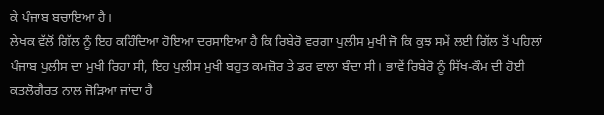ਕੇ ਪੰਜਾਬ ਬਚਾਇਆ ਹੈ।
ਲੇਖਕ ਵੱਲੋਂ ਗਿੱਲ ਨੂੰ ਇਹ ਕਹਿੰਦਿਆ ਹੋਇਆ ਦਰਸਾਇਆ ਹੈ ਕਿ ਰਿਬੇਰੋ ਵਰਗਾ ਪੁਲੀਸ ਮੁਖੀ ਜੋ ਕਿ ਕੁਝ ਸਮੇਂ ਲਈ ਗਿੱਲ ਤੋਂ ਪਹਿਲਾਂ ਪੰਜਾਬ ਪੁਲੀਸ ਦਾ ਮੁਖੀ ਰਿਹਾ ਸੀ, ਇਹ ਪੁਲੀਸ ਮੁਖੀ ਬਹੁਤ ਕਮਜ਼ੋਰ ਤੇ ਡਰ ਵਾਲਾ ਬੰਦਾ ਸੀ। ਭਾਵੇਂ ਰਿਬੇਰੋ ਨੂੰ ਸਿੱਖ-ਕੌਮ ਦੀ ਹੋਈ ਕਤਲੋਗੈਰਤ ਨਾਲ ਜੋੜਿਆ ਜਾਂਦਾ ਹੈ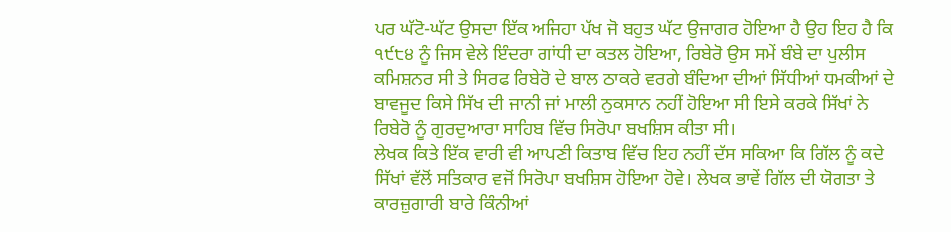ਪਰ ਘੱਟੋ-ਘੱਟ ਉਸਦਾ ਇੱਕ ਅਜਿਹਾ ਪੱਖ ਜੋ ਬਹੁਤ ਘੱਟ ਉਜਾਗਰ ਹੋਇਆ ਹੈ ਉਹ ਇਹ ਹੈ ਕਿ ੧੯੮੪ ਨੂੰ ਜਿਸ ਵੇਲੇ ਇੰਦਰਾ ਗਾਂਧੀ ਦਾ ਕਤਲ ਹੋਇਆ, ਰਿਬੇਰੋ ਉਸ ਸਮੇਂ ਬੰਬੇ ਦਾ ਪੁਲੀਸ ਕਮਿਸ਼ਨਰ ਸੀ ਤੇ ਸਿਰਫ ਰਿਬੇਰੋ ਦੇ ਬਾਲ ਠਾਕਰੇ ਵਰਗੇ ਬੰਦਿਆ ਦੀਆਂ ਸਿੱਧੀਆਂ ਧਮਕੀਆਂ ਦੇ ਬਾਵਜੂਦ ਕਿਸੇ ਸਿੱਖ ਦੀ ਜਾਨੀ ਜਾਂ ਮਾਲੀ ਨੁਕਸਾਨ ਨਹੀਂ ਹੋਇਆ ਸੀ ਇਸੇ ਕਰਕੇ ਸਿੱਖਾਂ ਨੇ ਰਿਬੇਰੋ ਨੂੰ ਗੁਰਦੁਆਰਾ ਸਾਹਿਬ ਵਿੱਚ ਸਿਰੋਪਾ ਬਖਸ਼ਿਸ ਕੀਤਾ ਸੀ।
ਲੇਖਕ ਕਿਤੇ ਇੱਕ ਵਾਰੀ ਵੀ ਆਪਣੀ ਕਿਤਾਬ ਵਿੱਚ ਇਹ ਨਹੀਂ ਦੱਸ ਸਕਿਆ ਕਿ ਗਿੱਲ ਨੂੰ ਕਦੇ ਸਿੱਖਾਂ ਵੱਲੋਂ ਸਤਿਕਾਰ ਵਜੋਂ ਸਿਰੋਪਾ ਬਖਸ਼ਿਸ ਹੋਇਆ ਹੋਵੇ। ਲੇਖਕ ਭਾਵੇਂ ਗਿੱਲ ਦੀ ਯੋਗਤਾ ਤੇ ਕਾਰਜ਼ੁਗਾਰੀ ਬਾਰੇ ਕਿੰਨੀਆਂ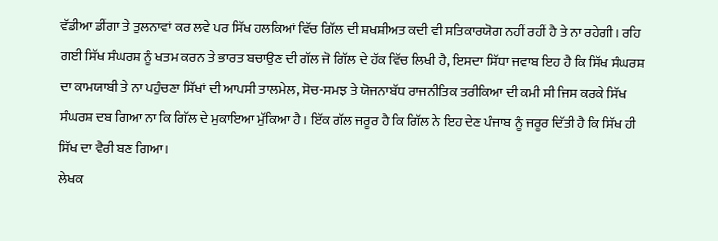ਵੱਡੀਆ ਡੀਂਗਾ ਤੇ ਤੁਲਨਾਵਾਂ ਕਰ ਲਵੇ ਪਰ ਸਿੱਖ ਹਲਕਿਆਂ ਵਿੱਚ ਗਿੱਲ ਦੀ ਸ਼ਖਸ਼ੀਅਤ ਕਦੀ ਵੀ ਸਤਿਕਾਰਯੋਗ ਨਹੀਂ ਰਹੀਂ ਹੈ ਤੇ ਨਾ ਰਹੇਗੀ। ਰਹਿ ਗਈ ਸਿੱਖ ਸੰਘਰਸ਼ ਨੂੰ ਖਤਮ ਕਰਨ ਤੇ ਭਾਰਤ ਬਚਾਉਣ ਦੀ ਗੱਲ ਜੋ ਗਿੱਲ ਦੇ ਹੱਕ ਵਿੱਚ ਲਿਖੀ ਹੈ, ਇਸਦਾ ਸਿੱਧਾ ਜਵਾਬ ਇਹ ਹੈ ਕਿ ਸਿੱਖ ਸੰਘਰਸ਼ ਦਾ ਕਾਮਯਾਬੀ ਤੇ ਨਾ ਪਹੁੰਚਣਾ ਸਿੱਖਾਂ ਦੀ ਆਪਸੀ ਤਾਲਮੇਲ, ਸੋਚ-ਸਮਝ ਤੇ ਯੋਜਨਾਬੱਧ ਰਾਜਨੀਤਿਕ ਤਰੀਕਿਆ ਦੀ ਕਮੀ ਸੀ ਜਿਸ ਕਰਕੇ ਸਿੱਖ ਸੰਘਰਸ਼ ਦਬ ਗਿਆ ਨਾ ਕਿ ਗਿੱਲ ਦੇ ਮੁਕਾਇਆ ਮੁੱਕਿਆ ਹੈ। ਇੱਕ ਗੱਲ ਜਰੂਰ ਹੈ ਕਿ ਗਿੱਲ ਨੇ ਇਹ ਦੇਣ ਪੰਜਾਬ ਨੂੰ ਜਰੂਰ ਦਿੱਤੀ ਹੈ ਕਿ ਸਿੱਖ ਹੀ ਸਿੱਖ ਦਾ ਵੈਰੀ ਬਣ ਗਿਆ।
ਲੇਖਕ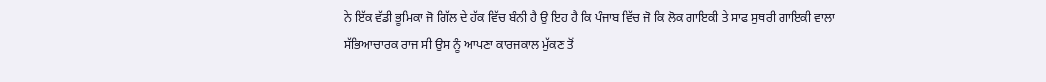ਨੇ ਇੱਕ ਵੱਡੀ ਭੂਮਿਕਾ ਜੋ ਗਿੱਲ ਦੇ ਹੱਕ ਵਿੱਚ ਬੰਨੀ ਹੈ ਉ ਇਹ ਹੈ ਕਿ ਪੰਜਾਬ ਵਿੱਚ ਜੋ ਕਿ ਲੋਕ ਗਾਇਕੀ ਤੇ ਸਾਫ ਸੁਥਰੀ ਗਾਇਕੀ ਵਾਲਾ ਸੱਭਿਆਚਾਰਕ ਰਾਜ ਸੀ ਉਸ ਨੂੰ ਆਪਣਾ ਕਾਰਜਕਾਲ ਮੁੱਕਣ ਤੋਂ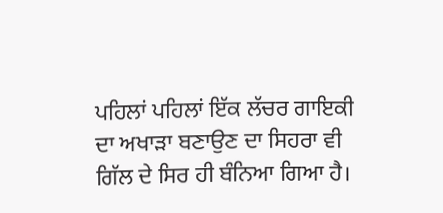ਪਹਿਲਾਂ ਪਹਿਲਾਂ ਇੱਕ ਲੱਚਰ ਗਾਇਕੀ ਦਾ ਅਖਾੜਾ ਬਣਾਉਣ ਦਾ ਸਿਹਰਾ ਵੀ ਗਿੱਲ ਦੇ ਸਿਰ ਹੀ ਬੰਨਿਆ ਗਿਆ ਹੈ।